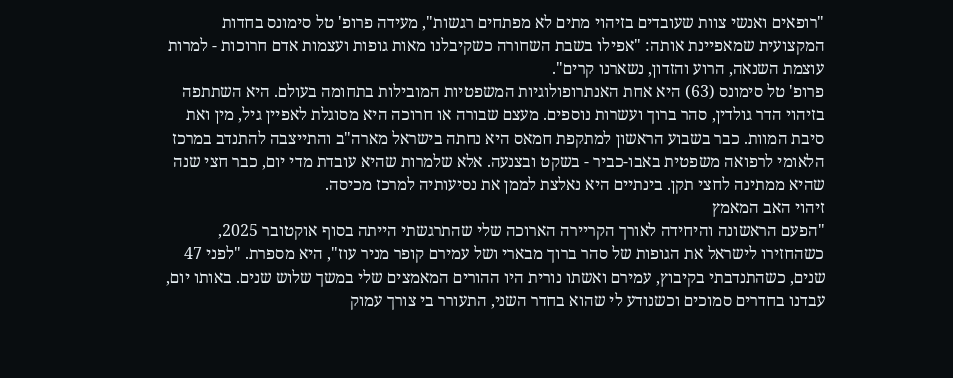"רופאים ואנשי צוות שעובדים בזיהוי מתים לא מפתחים רגשות", מעידה פרופ' טל סימונס בחדות המקצועית שמאפיינת אותה: "אפילו בשבת השחורה כשקיבלנו מאות גופות ועצמות אדם חרוכות - למרות עוצמת השנאה, הרוע והזדון, נשארנו קרים".
פרופ' טל סימונס (63) היא אחת האנתרופולוגיות המשפטיות המובילות בתחומה בעולם. היא השתתפה בזיהוי הדר גולדין, סהר ברוך ועשרות נוספים. מעצם שבורה או חרוכה היא מסוגלת לאפיין גיל, מין ואת סיבת המוות. כבר בשבוע הראשון למתקפת חמאס היא נחתה בישראל מארה"ב והתייצבה להתנדב במרכז הלאומי לרפואה משפטית באבו-כביר - בשקט ובצנעה. אלא שלמרות שהיא עובדת מדי יום, כבר חצי שנה שהיא ממתינה לחצי תקן. בינתיים היא נאלצת לממן את נסיעותיה למרכז מכיסה.
זיהוי האב המאמץ
"הפעם הראשונה והיחידה לאורך הקריירה הארוכה שלי שהתרגשתי הייתה בסוף אוקטובר 2025, כשהחזירו לישראל את הגופות של סהר ברוך מבארי ושל עמירם קופר מניר עוז", היא מספרת. "לפני 47 שנים, כשהתנדבתי בקיבוץ, עמירם ואשתו נורית היו ההורים המאמצים שלי במשך שלוש שנים. באותו יום, עבדנו בחדרים סמוכים וכשנודע לי שהוא בחדר השני, התעורר בי צורך עמוק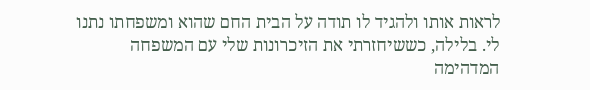לראות אותו ולהגיד לו תודה על הבית החם שהוא ומשפחתו נתנו לי. בלילה, כששיחזרתי את הזיכרונות שלי עם המשפחה המדהימה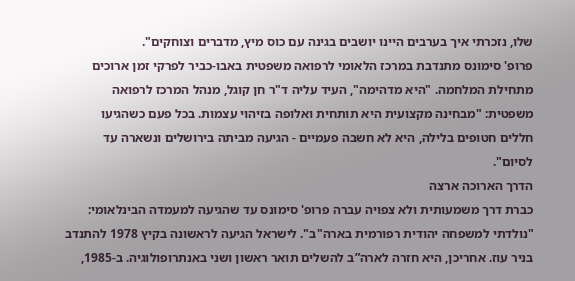שלו, נזכרתי איך בערבים היינו יושבים בגינה עם כוס מיץ, מדברים וצוחקים".
פרופ' סימונס מתנדבת במרכז הלאומי לרפואה משפטית באבו-כביר לפרקי זמן ארוכים מתחילת המלחמה. "היא מדהימה", העיד עליה ד"ר חן קוגל, מנהל המרכז לרפואה משפטית: "מבחינה מקצועית היא תותחית ואלופה בזיהוי עצמות. בכל פעם כשהגיעו חללים חטופים בלילה, היא לא חשבה פעמיים - הגיעה מביתה בירושלים ונשארה עד לסיום".
הדרך הארוכה ארצה
כברת דרך משמעותית ולא צפויה עברה פרופ' סימונס עד שהגיעה למעמדה הבינלאומי: "נולדתי למשפחה יהודית רפורמית בארה"ב". לישראל הגיעה לראשונה בקיץ 1978 להתנדב בניר עוז. אחריכן, היא חזרה לארה”ב להשלים תואר ראשון ושני באנתרופולוגיה. ב-1985,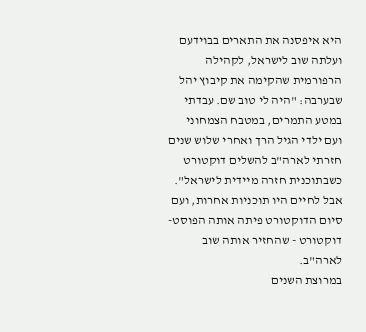היא איפסנה את התארים בבוידעם ועלתה שוב לישראל, לקהילה הרפורמית שהקימה את קיבוץ יהל שבערבה: "היה לי טוב שם. עבדתי במטע התמרים, במטבח הצמחוני ועם ילדי הגיל הרך ואחרי שלוש שנים חזרתי לארה"ב להשלים דוקטורט כשבתוכנית חזרה מיידית לישראל". אבל לחיים היו תוכניות אחרות, ועם סיום הדוקטורט פיתה אותה הפוסט-דוקטורט - שהחזיר אותה שוב לארה"ב.
במרוצת השנים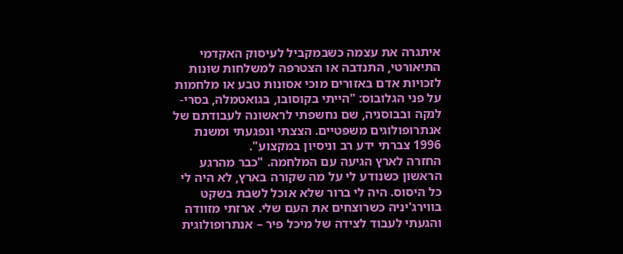איתגרה את עצמה כשבמקביל לעיסוק האקדמי התיאורטי, התנדבה או הצטרפה למשלחות שונות לזכויות אדם באזורים מוכי אסונות טבע או מלחמות על פני הגלובוס: "הייתי בקוסובו, בגואטמלה, בסרי-לנקה ובבוסניה, שם נחשפתי לראשונה לעבודתם של אנתרופולוגים משפטיים. הצצתי ונפגעתי ומשנת 1996 צברתי ידע רב וניסיון במקצוע".
החזרה לארץ הגיעה עם המלחמה. "כבר מהרגע הראשון כשנודע לי על מה שקורה בארץ, לא היה לי כל היסוס. היה לי ברור שלא אוכל לשבת בשקט בווירג'יניה כשרוצחים את העם שלי. ארזתי מזוודה והגעתי לעבוד לצידה של מיכל פיר – אנתרופולוגית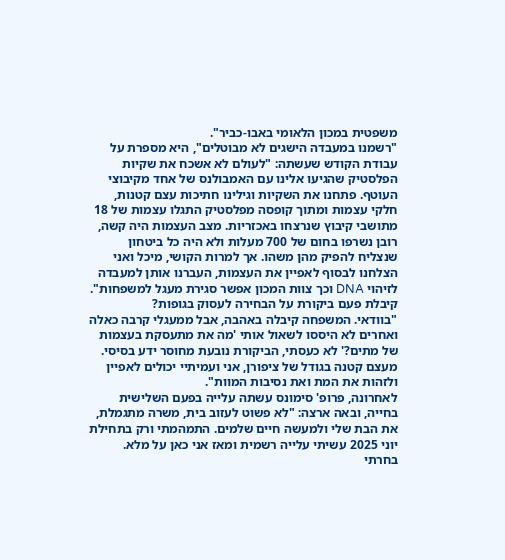משפטית במכון הלאומי באבו-כביר".
"רשמנו במעבדה הישגים לא מבוטלים", היא מספרת על עבודת הקודש שעשתה: "לעולם לא אשכח את שקיות הפלסטיק שהגיעו אלינו עם האמבולנס של אחד מקיבוצי העוטף. פתחנו את השקיות וגילינו חתיכות עצם קטנות, חלקי עצמות ומתוך קופסה מפלסטיק התגלו עצמות של 18 מתושבי קיבוץ שנרצחו באכזריות. מצב העצמות היה קשה, רובן נשרפו בחום של 700 מעלות ולא היה כל ביטחון שנצליח להפיק מהן משהו. אך למרות הקושי, מיכל ואני הצלחנו לבסוף לאפיין את העצמות, העברנו אותן למעבדה לזיהוי DNA וכך צוות המכון אפשר סגירת מעגל למשפחות".
קיבלת פעם ביקורת על הבחירה לעסוק בגופות?
"בוודאי. המשפחה קיבלה באהבה, אבל ממעגלי קרבה כאלה ואחרים לא היססו לשאול אותי 'מה את מתעסקת בעצמות של מתים?' לא כעסתי, הביקורת נובעת מחוסר ידע בסיסי. מעצם קטנה בגודל של ציפורן, אני ועמיתיי יכולים לאפיין ולזהות את המת ואת נסיבות המוות".
לאחרונה, פרופ' סימונס עשתה עלייה בפעם השלישית בחייה, ובאה ארצה: "לא פשוט לעזוב בית, משרה מתגמלת, את הבת שלי ולמעשה חיים שלמים. התמהמתי ורק בתחילת יוני 2025 עשיתי עלייה רשמית ומאז אני כאן על מלא. בחרתי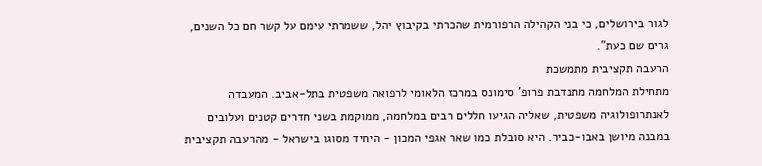לגור בירושלים, כי בני הקהילה הרפורמית שהכרתי בקיבוץ יהל, ששמרתי עימם על קשר חם כל השנים, גרים שם כעת".
הרעבה תקציבית מתמשכת
מתחילת המלחמה מתנדבת פרופ' סימונס במרכז הלאומי לרפואה משפטית בתל-אביב. המעבדה לאנתרופולוגיה משפטית, שאליה הגיעו חללים רבים במלחמה, ממוקמת בשני חדרים קטנים ועלובים במבנה מיושן באבו-כביר. היא סובלת כמו שאר אגפי המכון - היחיד מסוגו בישראל - מהרעבה תקציבית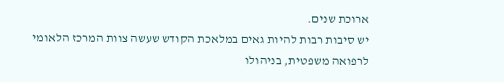ארוכת שנים.
יש סיבות רבות להיות גאים במלאכת הקודש שעשה צוות המרכז הלאומי לרפואה משפטית, בניהולו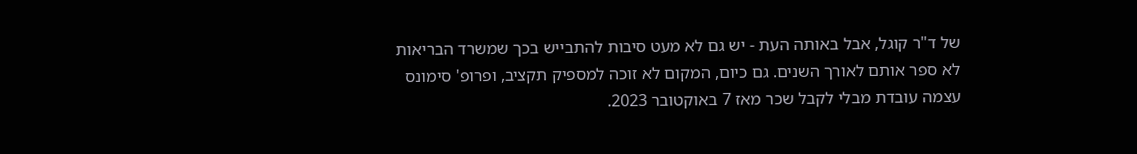של ד"ר קוגל, אבל באותה העת - יש גם לא מעט סיבות להתבייש בכך שמשרד הבריאות לא ספר אותם לאורך השנים. גם כיום, המקום לא זוכה למספיק תקציב, ופרופ' סימונס עצמה עובדת מבלי לקבל שכר מאז 7 באוקטובר 2023.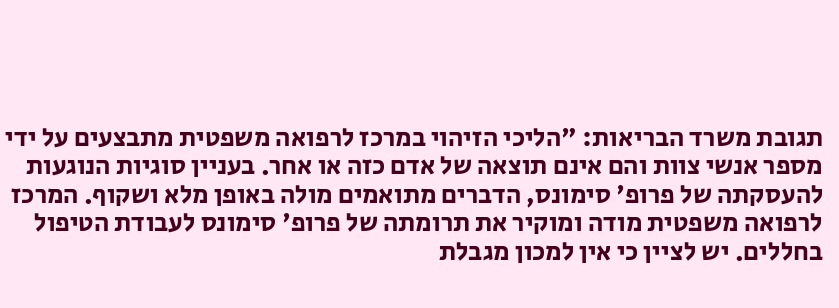תגובת משרד הבריאות: "הליכי הזיהוי במרכז לרפואה משפטית מתבצעים על ידי מספר אנשי צוות והם אינם תוצאה של אדם כזה או אחר. בעניין סוגיות הנוגעות להעסקתה של פרופ' סימונס, הדברים מתואמים מולה באופן מלא ושקוף. המרכז לרפואה משפטית מודה ומוקיר את תרומתה של פרופ' סימונס לעבודת הטיפול בחללים. יש לציין כי אין למכון מגבלת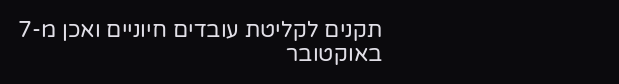תקנים לקליטת עובדים חיוניים ואכן מ-7 באוקטובר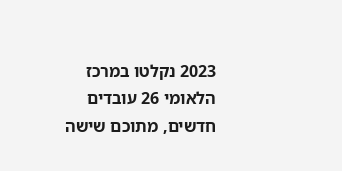2023 נקלטו במרכז הלאומי 26 עובדים חדשים, מתוכם שישה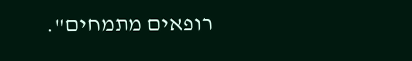רופאים מתמחים".